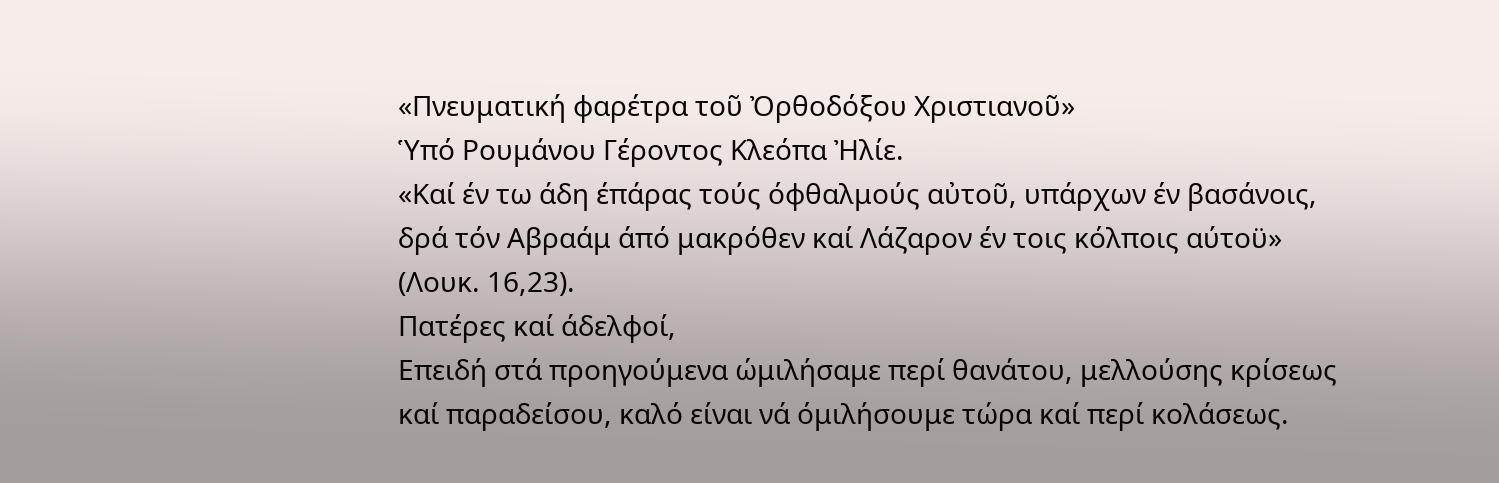«Πνευματική φαρέτρα τοῦ Ὀρθοδόξου Χριστιανοῦ»
Ὑπό Ρουμάνου Γέροντος Κλεόπα Ἠλίε.
«Καί έν τω άδη έπάρας τούς όφθαλμούς αὐτοῦ, υπάρχων έν βασάνοις, δρά τόν Αβραάμ άπό μακρόθεν καί Λάζαρον έν τοις κόλποις αύτοϋ» (Λουκ. 16,23).
Πατέρες καί άδελφοί,
Επειδή στά προηγούμενα ώμιλήσαμε περί θανάτου, μελλούσης κρίσεως καί παραδείσου, καλό είναι νά όμιλήσουμε τώρα καί περί κολάσεως.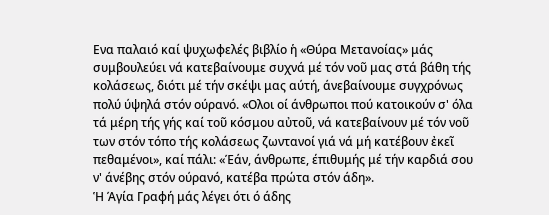Ενα παλαιό καί ψυχωφελές βιβλίο ἡ «Θύρα Μετανοίας» μάς συμβουλεύει νά κατεβαίνουμε συχνά μέ τόν νοῦ μας στά βάθη τής κολάσεως, διότι μέ τήν σκέψι μας αύτή, άνεβαίνουμε συγχρόνως πολύ ύψηλά στόν ούρανό. «Ολοι οί άνθρωποι πού κατοικούν σ' όλα τά μέρη τής γής καί τοῦ κόσμου αὐτοῦ, νά κατεβαίνουν μέ τόν νοῦ των στόν τόπο τής κολάσεως ζωντανοί γιά νά μή κατέβουν ἐκεῖ πεθαμένοι», καί πάλι: «Έάν, άνθρωπε, έπιθυμής μέ τήν καρδιά σου ν' άνέβης στόν ούρανό, κατέβα πρώτα στόν άδη».
Ἡ Άγία Γραφή μάς λέγει ότι ό άδης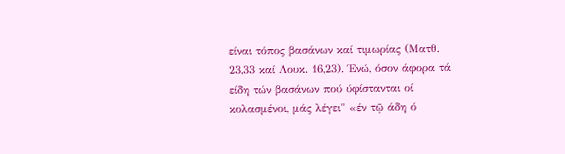είναι τόπος βασάνων καί τιμωρίας (Ματθ. 23,33 καί Λουκ. 16,23). Ένώ, όσον άφορα τά είδη τών βασάνων πού ύφίστανται οί κολασμένοι, μάς λέγει" «έν τῷ άδη ό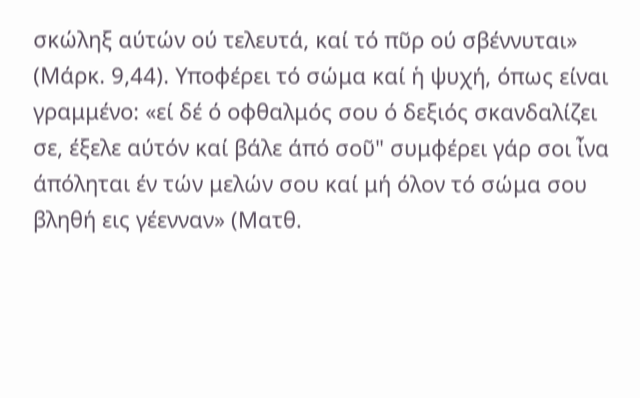σκώληξ αύτών ού τελευτά, καί τό πῦρ ού σβέννυται» (Μάρκ. 9,44). Υποφέρει τό σώμα καί ἡ ψυχή, όπως είναι γραμμένο: «εί δέ ό οφθαλμός σου ό δεξιός σκανδαλίζει σε, έξελε αύτόν καί βάλε άπό σοῦ" συμφέρει γάρ σοι ἶνα άπόληται έν τών μελών σου καί μή όλον τό σώμα σου βληθή εις γέενναν» (Ματθ.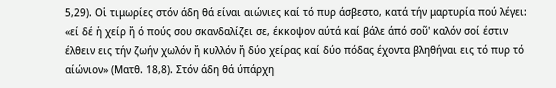5,29). Οἱ τιμωρίες στόν άδη θά είναι αιώνιες καί τό πυρ άσβεστο, κατά τήν μαρτυρία πού λέγει: «εί δέ ἡ χείρ ἤ ό πούς σου σκανδαλίζει σε, έκκοψον αύτά καί βάλε άπό σοῦ' καλόν σοί έστιν έλθειν εις τήν ζωήν χωλόν ἤ κυλλόν ἤ δύο χείρας καί δύο πόδας έχοντα βληθήναι εις τό πυρ τό αίώνιον» (Ματθ. 18,8). Στόν άδη θά ύπάρχη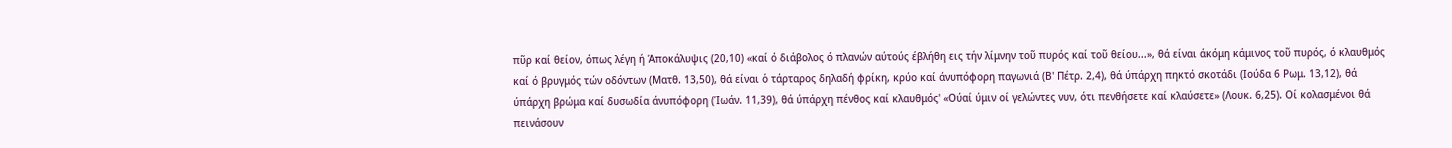πῦρ καί θείον, όπως λέγη ή Άποκάλυψις (20,10) «καί ό διάβολος ό πλανών αύτούς έβλήθη εις τήν λίμνην τοῦ πυρός καί τοῦ θείου...», θά είναι άκόμη κάμινος τοῦ πυρός, ό κλαυθμός καί ό βρυγμός τών οδόντων (Ματθ. 13,50), θά είναι ὁ τάρταρος δηλαδή φρίκη, κρύο καί άνυπόφορη παγωνιά (Β' Πέτρ. 2,4), θά ύπάρχη πηκτό σκοτάδι (Ιούδα 6 Ρωμ. 13,12), θά ύπάρχη βρώμα καί δυσωδία άνυπόφορη (Ίωάν. 11,39), θά ύπάρχη πένθος καί κλαυθμός' «Ούαί ύμιν οί γελώντες νυν, ότι πενθήσετε καί κλαύσετε» (Λουκ. 6,25). Οί κολασμένοι θά πεινάσουν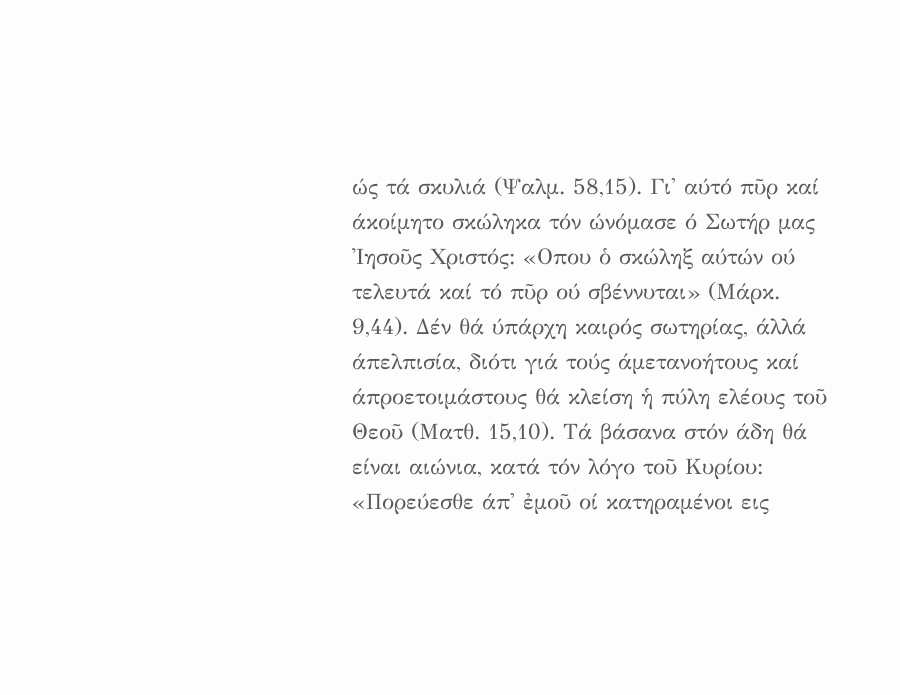ώς τά σκυλιά (Ψαλμ. 58,15). Γι' αύτό πῦρ καί άκοίμητο σκώληκα τόν ώνόμασε ό Σωτήρ μας Ἰησοῦς Χριστός: «Οπου ὁ σκώληξ αύτών ού τελευτά καί τό πῦρ ού σβέννυται» (Μάρκ. 9,44). Δέν θά ύπάρχη καιρός σωτηρίας, άλλά άπελπισία, διότι γιά τούς άμετανοήτους καί άπροετοιμάστους θά κλείση ἡ πύλη ελέους τοῦ Θεοῦ (Ματθ. 15,10). Τά βάσανα στόν άδη θά είναι αιώνια, κατά τόν λόγο τοῦ Κυρίου: «Πορεύεσθε άπ' ἐμοῦ οί κατηραμένοι εις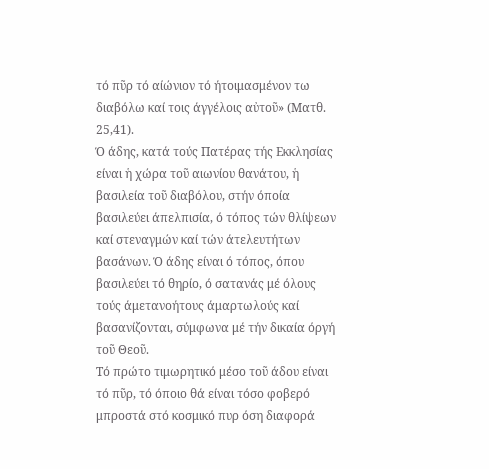τό πῦρ τό αίώνιον τό ήτοιμασμένον τω διαβόλω καί τοις άγγέλοις αὐτοῦ» (Ματθ. 25,41).
Ό άδης, κατά τούς Πατέρας τής Εκκλησίας είναι ἡ χώρα τοῦ αιωνίου θανάτου, ἡ βασιλεία τοῦ διαβόλου, στήν όποία βασιλεύει άπελπισία, ό τόπος τών θλίψεων καί στεναγμών καί τών άτελευτήτων βασάνων. Ό άδης είναι ό τόπος, όπου βασιλεύει τό θηρίο, ό σατανάς μέ όλους τούς άμετανοήτους άμαρτωλούς καί βασανίζονται, σύμφωνα μέ τήν δικαία όργή τοῦ Θεοῦ.
Τό πρώτο τιμωρητικό μέσο τοῦ άδου είναι τό πῦρ, τό όποιο θά είναι τόσο φοβερό μπροστά στό κοσμικό πυρ όση διαφορά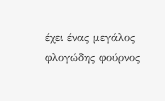έχει ένας μεγάλος φλογώδης φούρνος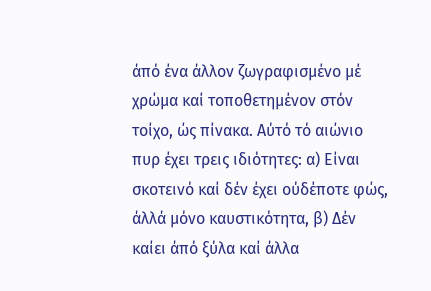άπό ένα άλλον ζωγραφισμένο μέ χρώμα καί τοποθετημένον στόν τοίχο, ώς πίνακα. Αύτό τό αιώνιο πυρ έχει τρεις ιδιότητες: α) Είναι σκοτεινό καί δέν έχει ούδέποτε φώς, άλλά μόνο καυστικότητα, β) Δέν καίει άπό ξύλα καί άλλα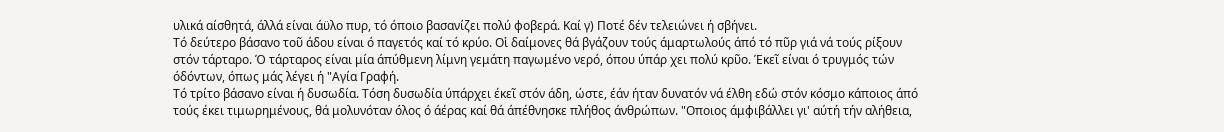υλικά αίσθητά, άλλά είναι άϋλο πυρ, τό όποιο βασανίζει πολύ φοβερά. Καί γ) Ποτέ δέν τελειώνει ή σβήνει.
Τό δεύτερο βάσανο τοῦ άδου είναι ό παγετός καί τό κρύο. Οἱ δαίμονες θά βγάζουν τούς άμαρτωλούς άπό τό πῦρ γιά νά τούς ρίξουν στόν τάρταρο. Ό τάρταρος είναι μία άπύθμενη λίμνη γεμάτη παγωμένο νερό, όπου ύπάρ χει πολύ κρῦο. Έκεῖ είναι ό τρυγμός τών όδόντων, όπως μάς λέγει ή "Αγία Γραφή.
Τό τρίτο βάσανο είναι ή δυσωδία. Τόση δυσωδία ύπάρχει έκεῖ στόν άδη, ώστε, έάν ήταν δυνατόν νά έλθη εδώ στόν κόσμο κάποιος άπό τούς έκει τιμωρημένους, θά μολυνόταν όλος ό άέρας καί θά άπέθνησκε πλήθος άνθρώπων. "Οποιος άμφιβάλλει γι' αύτή τήν αλήθεια,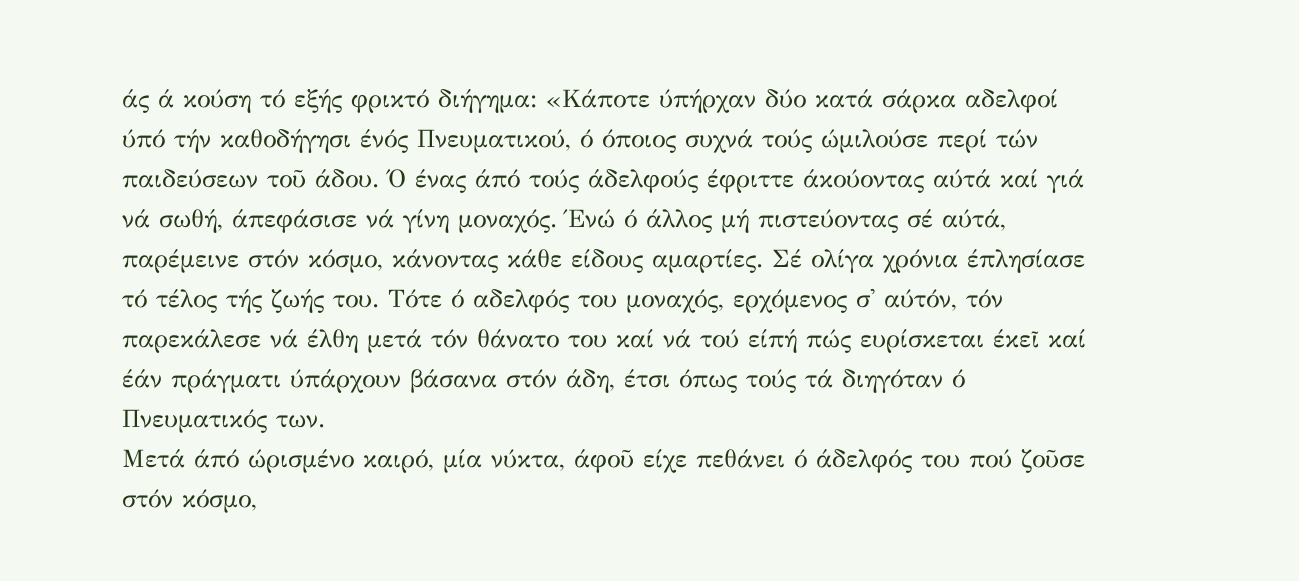άς ά κούση τό εξής φρικτό διήγημα: «Κάποτε ύπήρχαν δύο κατά σάρκα αδελφοί ύπό τήν καθοδήγησι ένός Πνευματικού, ό όποιος συχνά τούς ώμιλούσε περί τών παιδεύσεων τοῦ άδου. Ό ένας άπό τούς άδελφούς έφριττε άκούοντας αύτά καί γιά νά σωθή, άπεφάσισε νά γίνη μοναχός. Ένώ ό άλλος μή πιστεύοντας σέ αύτά, παρέμεινε στόν κόσμο, κάνοντας κάθε είδους αμαρτίες. Σέ ολίγα χρόνια έπλησίασε τό τέλος τής ζωής του. Τότε ό αδελφός του μοναχός, ερχόμενος σ' αύτόν, τόν παρεκάλεσε νά έλθη μετά τόν θάνατο του καί νά τού είπή πώς ευρίσκεται έκεῖ καί έάν πράγματι ύπάρχουν βάσανα στόν άδη, έτσι όπως τούς τά διηγόταν ό Πνευματικός των.
Μετά άπό ώρισμένο καιρό, μία νύκτα, άφοῦ είχε πεθάνει ό άδελφός του πού ζοῦσε στόν κόσμο,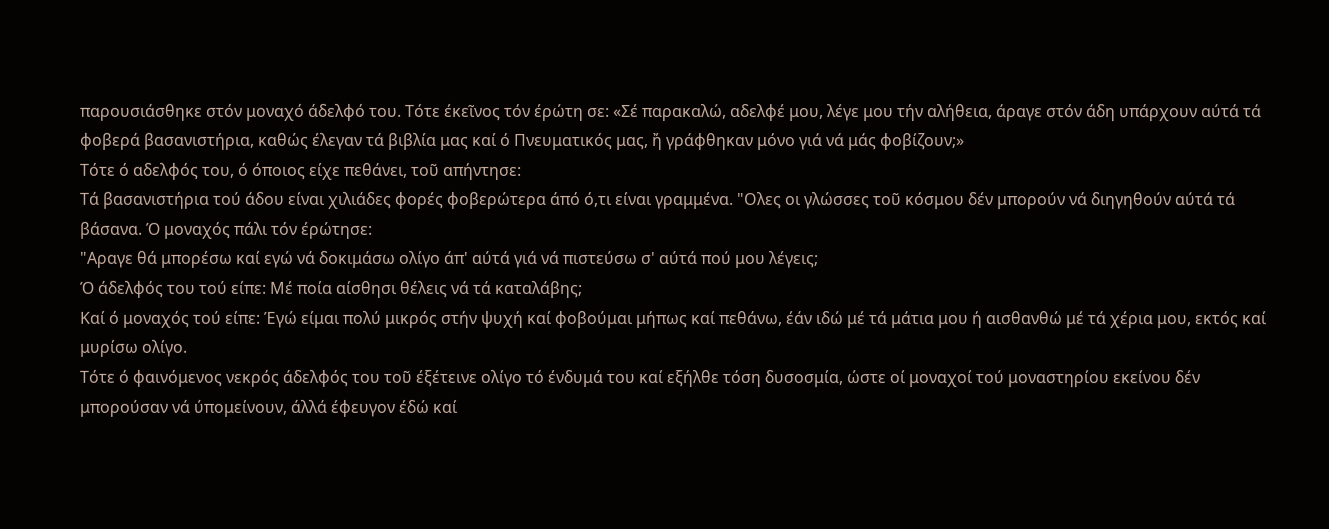παρουσιάσθηκε στόν μοναχό άδελφό του. Τότε έκεῖνος τόν έρώτη σε: «Σέ παρακαλώ, αδελφέ μου, λέγε μου τήν αλήθεια, άραγε στόν άδη υπάρχουν αύτά τά φοβερά βασανιστήρια, καθώς έλεγαν τά βιβλία μας καί ό Πνευματικός μας, ἤ γράφθηκαν μόνο γιά νά μάς φοβίζουν;»
Τότε ό αδελφός του, ό όποιος είχε πεθάνει, τοῦ απήντησε:
Τά βασανιστήρια τού άδου είναι χιλιάδες φορές φοβερώτερα άπό ό,τι είναι γραμμένα. "Ολες οι γλώσσες τοῦ κόσμου δέν μπορούν νά διηγηθούν αύτά τά βάσανα. Ό μοναχός πάλι τόν έρώτησε:
"Αραγε θά μπορέσω καί εγώ νά δοκιμάσω ολίγο άπ' αύτά γιά νά πιστεύσω σ' αύτά πού μου λέγεις;
Ό άδελφός του τού είπε: Μέ ποία αίσθησι θέλεις νά τά καταλάβης;
Καί ό μοναχός τού είπε: Έγώ είμαι πολύ μικρός στήν ψυχή καί φοβούμαι μήπως καί πεθάνω, έάν ιδώ μέ τά μάτια μου ή αισθανθώ μέ τά χέρια μου, εκτός καί μυρίσω ολίγο.
Τότε ό φαινόμενος νεκρός άδελφός του τοῦ έξέτεινε ολίγο τό ένδυμά του καί εξήλθε τόση δυσοσμία, ώστε οί μοναχοί τού μοναστηρίου εκείνου δέν μπορούσαν νά ύπομείνουν, άλλά έφευγον έδώ καί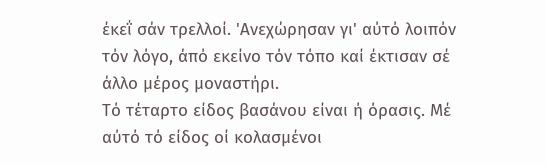έκεΐ σάν τρελλοί. 'Ανεχώρησαν γι' αύτό λοιπόν τόν λόγο, άπό εκείνο τόν τόπο καί έκτισαν σέ άλλο μέρος μοναστήρι.
Τό τέταρτο είδος βασάνου είναι ή όρασις. Μέ αύτό τό είδος οί κολασμένοι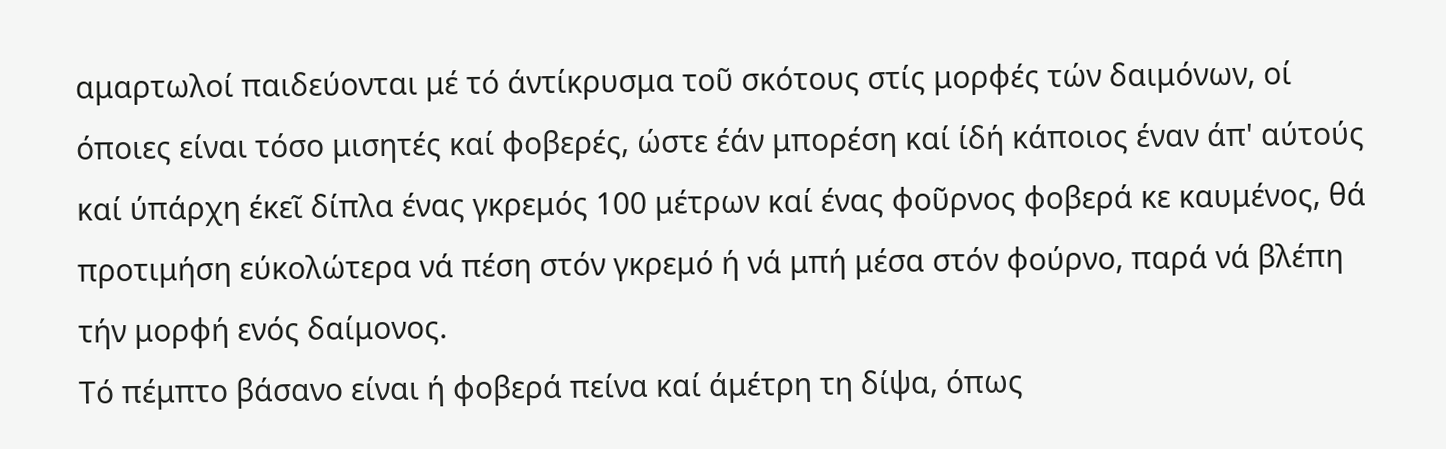αμαρτωλοί παιδεύονται μέ τό άντίκρυσμα τοῦ σκότους στίς μορφές τών δαιμόνων, οί όποιες είναι τόσο μισητές καί φοβερές, ώστε έάν μπορέση καί ίδή κάποιος έναν άπ' αύτούς καί ύπάρχη έκεῖ δίπλα ένας γκρεμός 100 μέτρων καί ένας φοῦρνος φοβερά κε καυμένος, θά προτιμήση εύκολώτερα νά πέση στόν γκρεμό ή νά μπή μέσα στόν φούρνο, παρά νά βλέπη τήν μορφή ενός δαίμονος.
Τό πέμπτο βάσανο είναι ή φοβερά πείνα καί άμέτρη τη δίψα, όπως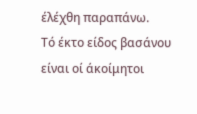έλέχθη παραπάνω.
Τό έκτο είδος βασάνου είναι οί άκοίμητοι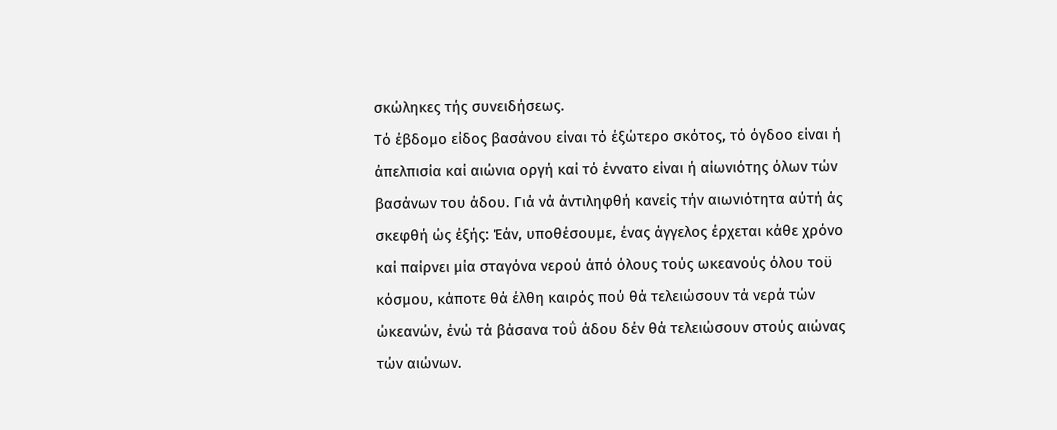σκώληκες τής συνειδήσεως.
Τό έβδομο είδος βασάνου είναι τό έξώτερο σκότος, τό όγδοο είναι ή άπελπισία καί αιώνια οργή καί τό έννατο είναι ή αίωνιότης όλων τών βασάνων του άδου. Γιά νά άντιληφθή κανείς τήν αιωνιότητα αύτή άς σκεφθή ώς έξής: Έάν, υποθέσουμε, ένας άγγελος έρχεται κάθε χρόνο καί παίρνει μία σταγόνα νερού άπό όλους τούς ωκεανούς όλου τοϋ κόσμου, κάποτε θά έλθη καιρός πού θά τελειώσουν τά νερά τών ώκεανών, ένώ τά βάσανα τοΰ άδου δέν θά τελειώσουν στούς αιώνας τών αιώνων.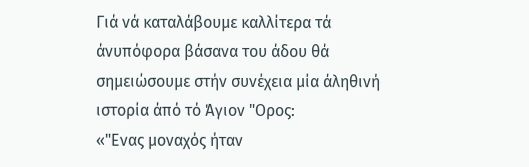Γιά νά καταλάβουμε καλλίτερα τά άνυπόφορα βάσανα του άδου θά σημειώσουμε στήν συνέχεια μία άληθινή ιστορία άπό τό Άγιον "Ορος:
«"Ενας μοναχός ήταν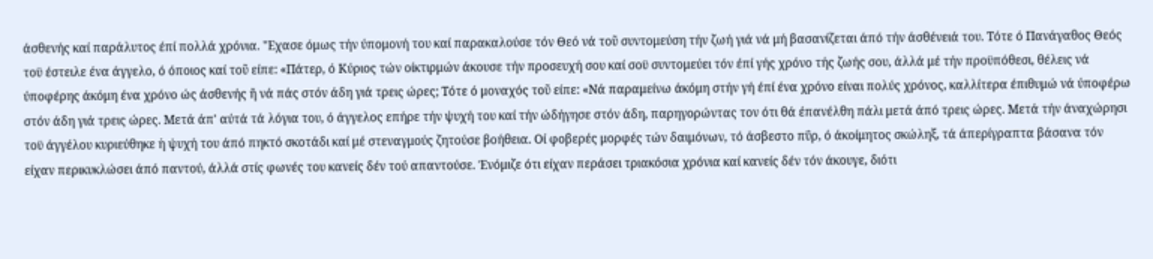άσθενής καί παράλυτος έπί πολλά χρόνια. "Εχασε όμως τήν ύπομονή του καί παρακαλούσε τόν Θεό νά τοῦ συντομεύση τήν ζωή γιά νά μή βασανίζεται άπό τήν άσθένειά του. Τότε ό Πανάγαθος Θεός τοϋ έστειλε ένα άγγελο, ό όποιος καί τοῦ είπε: «Πάτερ, ό Κύριος τών οίκτιρμών άκουσε τήν προσευχή σου καί σοϋ συντομεύει τόν έπί γής χρόνο τής ζωής σου, άλλά μέ τήν προϋπόθεσι, θέλεις νά ύποφέρης άκόμη ένα χρόνο ώς άσθενής ἤ νά πάς στόν άδη γιά τρεις ώρες; Τότε ό μοναχός τοῦ είπε: «Νά παραμείνω άκόμη στήν γή έπί ένα χρόνο είναι πολύς χρόνος, καλλίτερα έπιθυμώ νά ύποφέρω στόν άδη γιά τρεις ώρες. Μετά άπ' αύτά τά λόγια του, ό άγγελος επήρε τήν ψυχή του καί τήν ώδήγησε στόν άδη, παρηγορώντας τον ότι θά έπανέλθη πάλι μετά άπό τρεις ώρες. Μετά τήν άναχώρησι τοϋ άγγέλου κυριεύθηκε ἡ ψυχή του άπό πηκτό σκοτάδι καί μέ στεναγμούς ζητούσε βοήθεια. Οί φοβερές μορφές τών δαιμόνων, τό άσβεστο πΰρ, ό άκοίμητος σκώληξ, τά άπερίγραπτα βάσανα τόν είχαν περικυκλώσει άπό παντού, άλλά στίς φωνές του κανείς δέν τού απαντούσε. Ένόμιζε ότι είχαν περάσει τριακόσια χρόνια καί κανείς δέν τόν άκουγε, διότι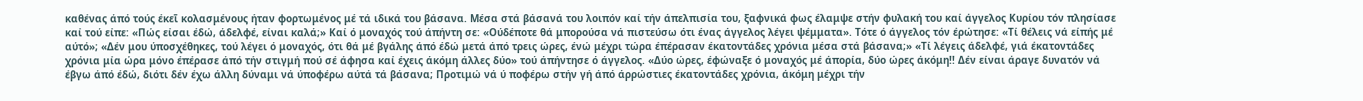καθένας άπό τούς έκεῖ κολασμένους ήταν φορτωμένος μέ τά ιδικά του βάσανα. Μέσα στά βάσανά του λοιπόν καί τήν άπελπισία του, ξαφνικά φως έλαμψε στήν φυλακή του καί άγγελος Κυρίου τόν πλησίασε καί τού είπε: «Πώς είσαι έδώ, άδελφέ, είναι καλά;» Καί ό μοναχός τού άπήντη σε: «Ούδέποτε θά μπορούσα νά πιστεύσω ότι ένας άγγελος λέγει ψέμματα». Τότε ό άγγελος τόν έρώτησε: «Τί θέλεις νά είπής μέ αύτό»; «Δέν μου ύποσχέθηκες, τού λέγει ό μοναχός, ότι θά μέ βγάλης άπό έδώ μετά άπό τρεις ώρες, ένώ μέχρι τώρα έπέρασαν έκατοντάδες χρόνια μέσα στά βάσανα;» «Τί λέγεις άδελφέ, γιά έκατοντάδες χρόνια μία ώρα μόνο έπέρασε άπό τήν στιγμή πού σέ άφησα καί έχεις άκόμη άλλες δύο» τού άπήντησε ό άγγελος. «Δύο ώρες, έφώναξε ό μοναχός μέ άπορία, δύο ώρες άκόμη!! Δέν είναι άραγε δυνατόν νά έβγω άπό έδώ, διότι δέν έχω άλλη δύναμι νά ύποφέρω αύτά τά βάσανα; Προτιμώ νά ύ ποφέρω στήν γή άπό άρρώστιες έκατοντάδες χρόνια, άκόμη μέχρι τήν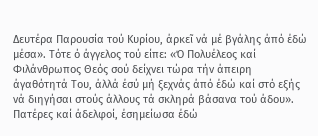Δευτέρα Παρουσία τού Κυρίου, άρκεῖ νά μέ βγάλης άπό έδώ μέσα». Τότε ό άγγελος τού είπε: «Ό Πολυέλεος καί Φιλάνθρωπος Θεός σού δείχνει τώρα τήν άπειρη άγαθότητά Του, άλλά έσύ μή ξεχνάς άπό έδώ καί στό εξής νά διηγήσαι στούς άλλους τά σκληρά βάσανα τού άδου».
Πατέρες καί άδελφοί, έσημείωσα έδώ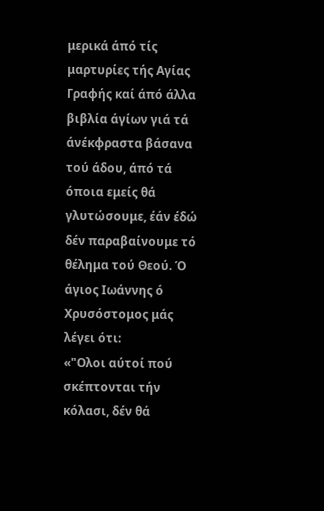μερικά άπό τίς μαρτυρίες τής Αγίας Γραφής καί άπό άλλα βιβλία άγίων γιά τά άνέκφραστα βάσανα τού άδου, άπό τά όποια εμείς θά γλυτώσουμε, έάν έδώ δέν παραβαίνουμε τό θέλημα τού Θεού. Ό άγιος Ιωάννης ό Χρυσόστομος μάς λέγει ότι:
«"Ολοι αύτοί πού σκέπτονται τήν κόλασι, δέν θά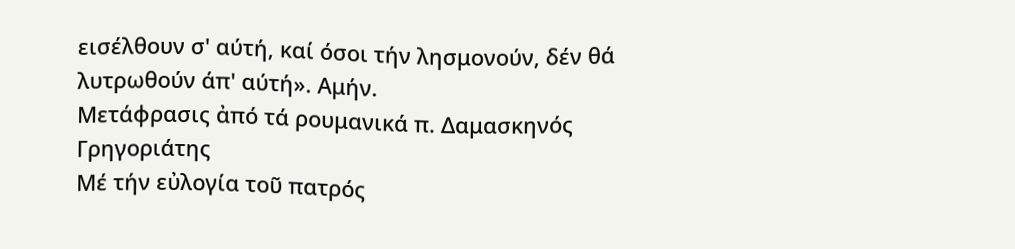εισέλθουν σ' αύτή, καί όσοι τήν λησμονούν, δέν θά λυτρωθούν άπ' αύτή». Αμήν.
Μετάφρασις ἀπό τά ρουμανικά π. Δαμασκηνός Γρηγοριάτης
Μέ τήν εὐλογία τοῦ πατρός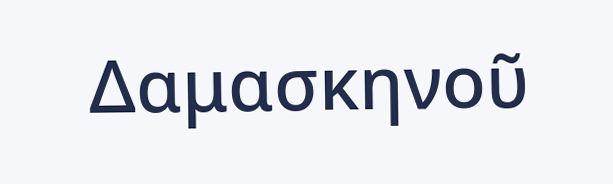Δαμασκηνοῦ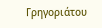Γρηγοριάτου